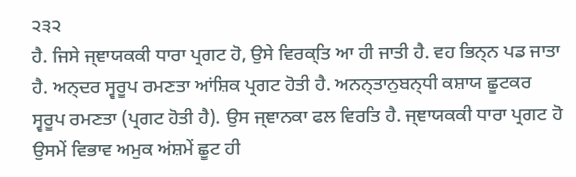੨੩੨
ਹੈ. ਜਿਸੇ ਜ੍ਞਾਯਕਕੀ ਧਾਰਾ ਪ੍ਰਗਟ ਹੋ, ਉਸੇ ਵਿਰਕ੍ਤਿ ਆ ਹੀ ਜਾਤੀ ਹੈ. ਵਹ ਭਿਨ੍ਨ ਪਡ ਜਾਤਾ ਹੈ. ਅਨ੍ਦਰ ਸ੍ਵਰੂਪ ਰਮਣਤਾ ਆਂਸ਼ਿਕ ਪ੍ਰਗਟ ਹੋਤੀ ਹੈ. ਅਨਨ੍ਤਾਨੁਬਨ੍ਧੀ ਕਸ਼ਾਯ ਛੂਟਕਰ ਸ੍ਵਰੂਪ ਰਮਣਤਾ (ਪ੍ਰਗਟ ਹੋਤੀ ਹੈ). ਉਸ ਜ੍ਞਾਨਕਾ ਫਲ ਵਿਰਤਿ ਹੈ. ਜ੍ਞਾਯਕਕੀ ਧਾਰਾ ਪ੍ਰਗਟ ਹੋ ਉਸਮੇਂ ਵਿਭਾਵ ਅਮੁਕ ਅਂਸ਼ਮੇਂ ਛੂਟ ਹੀ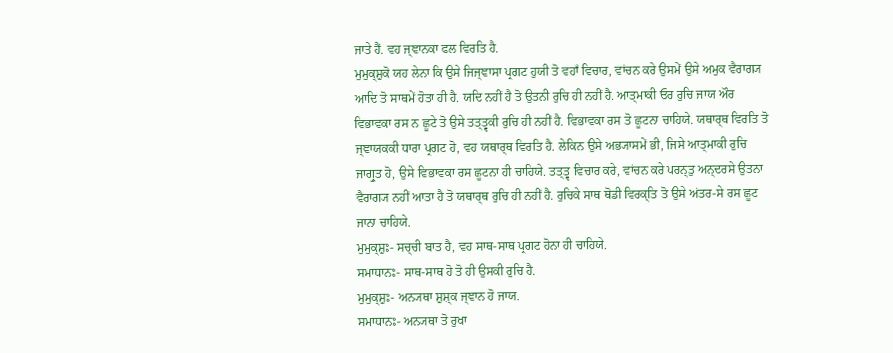ਜਾਤੇ ਹੈਂ. ਵਹ ਜ੍ਞਾਨਕਾ ਫਲ ਵਿਰਤਿ ਹੈ.
ਮੁਮੁਕ੍ਸ਼ੁਕੋ ਯਹ ਲੇਨਾ ਕਿ ਉਸੇ ਜਿਜ੍ਞਾਸਾ ਪ੍ਰਗਟ ਹੁਯੀ ਤੋ ਵਹਾਁ ਵਿਚਾਰ, ਵਾਂਚਨ ਕਰੇ ਉਸਮੇਂ ਉਸੇ ਅਮੁਕ ਵੈਰਾਗ੍ਯ ਆਦਿ ਤੋ ਸਾਥਮੇਂ ਹੋਤਾ ਹੀ ਹੈ. ਯਦਿ ਨਹੀਂ ਹੈ ਤੋ ਉਤਨੀ ਰੁਚਿ ਹੀ ਨਹੀਂ ਹੈ. ਆਤ੍ਮਾਕੀ ਓਰ ਰੁਚਿ ਜਾਯ ਔਰ ਵਿਭਾਵਕਾ ਰਸ ਨ ਛੂਟੇ ਤੋ ਉਸੇ ਤਤ੍ਤ੍ਵਕੀ ਰੁਚਿ ਹੀ ਨਹੀਂ ਹੈ. ਵਿਭਾਵਕਾ ਰਸ ਤੋ ਛੂਟਨਾ ਚਾਹਿਯੇ. ਯਥਾਰ੍ਥ ਵਿਰਤਿ ਤੋ ਜ੍ਞਾਯਕਕੀ ਧਾਰਾ ਪ੍ਰਗਟ ਹੋ, ਵਹ ਯਥਾਰ੍ਥ ਵਿਰਤਿ ਹੈ. ਲੇਕਿਨ ਉਸੇ ਅਭ੍ਯਾਸਮੇਂ ਭੀ, ਜਿਸੇ ਆਤ੍ਮਾਕੀ ਰੁਚਿ ਜਾਗ੍ਰੁਤ ਹੋ, ਉਸੇ ਵਿਭਾਵਕਾ ਰਸ ਛੂਟਨਾ ਹੀ ਚਾਹਿਯੇ. ਤਤ੍ਤ੍ਵ ਵਿਚਾਰ ਕਰੇ, ਵਾਂਚਨ ਕਰੇ ਪਰਨ੍ਤੁ ਅਨ੍ਦਰਸੇ ਉਤਨਾ ਵੈਰਾਗ੍ਯ ਨਹੀਂ ਆਤਾ ਹੈ ਤੋ ਯਥਾਰ੍ਥ ਰੁਚਿ ਹੀ ਨਹੀਂ ਹੈ. ਰੁਚਿਕੇ ਸਾਥ ਥੋਡੀ ਵਿਰਕ੍ਤਿ ਤੋ ਉਸੇ ਅਂਤਰ-ਸੇ ਰਸ ਛੂਟ ਜਾਨਾ ਚਾਹਿਯੇ.
ਮੁਮੁਕ੍ਸ਼ੁਃ- ਸਚ੍ਚੀ ਬਾਤ ਹੈ, ਵਹ ਸਾਥ-ਸਾਥ ਪ੍ਰਗਟ ਹੋਨਾ ਹੀ ਚਾਹਿਯੇ.
ਸਮਾਧਾਨਃ- ਸਾਥ-ਸਾਥ ਹੋ ਤੋ ਹੀ ਉਸਕੀ ਰੁਚਿ ਹੈ.
ਮੁਮੁਕ੍ਸ਼ੁਃ- ਅਨ੍ਯਥਾ ਸ਼ੁਸ਼੍ਕ ਜ੍ਞਾਨ ਹੋ ਜਾਯ.
ਸਮਾਧਾਨਃ- ਅਨ੍ਯਥਾ ਤੋ ਰੁਖਾ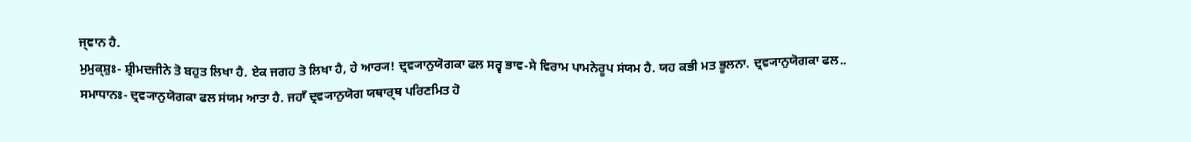ਜ੍ਞਾਨ ਹੈ.
ਮੁਮੁਕ੍ਸ਼ੁਃ- ਸ਼੍ਰੀਮਦਜੀਨੇ ਤੋ ਬਹੁਤ ਲਿਖਾ ਹੈ. ਏਕ ਜਗਹ ਤੋ ਲਿਖਾ ਹੈ, ਹੇ ਆਰ੍ਯ! ਦ੍ਰਵ੍ਯਾਨੁਯੋਗਕਾ ਫਲ ਸਰ੍ਵ ਭਾਵ-ਸੇ ਵਿਰਾਮ ਪਾਮਨੇਰੂਪ ਸਂਯਮ ਹੈ. ਯਹ ਕਭੀ ਮਤ ਭੂਲਨਾ. ਦ੍ਰਵ੍ਯਾਨੁਯੋਗਕਾ ਫਲ..
ਸਮਾਧਾਨਃ- ਦ੍ਰਵ੍ਯਾਨੁਯੋਗਕਾ ਫਲ ਸਂਯਮ ਆਤਾ ਹੈ. ਜਹਾਁ ਦ੍ਰਵ੍ਯਾਨੁਯੋਗ ਯਥਾਰ੍ਥ ਪਰਿਣਮਿਤ ਹੋ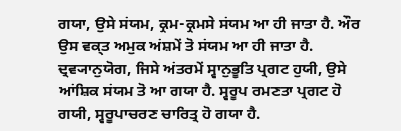ਗਯਾ, ਉਸੇ ਸਂਯਮ, ਕ੍ਰਮ-ਕ੍ਰਮਸੇ ਸਂਯਮ ਆ ਹੀ ਜਾਤਾ ਹੈ. ਔਰ ਉਸ ਵਕ੍ਤ ਅਮੁਕ ਅਂਸ਼ਮੇਂ ਤੋ ਸਂਯਮ ਆ ਹੀ ਜਾਤਾ ਹੈ. ਦ੍ਰਵ੍ਯਾਨੁਯੋਗ, ਜਿਸੇ ਅਂਤਰਮੇਂ ਸ੍ਵਾਨੁਭੂਤਿ ਪ੍ਰਗਟ ਹੁਯੀ, ਉਸੇ ਆਂਸ਼ਿਕ ਸਂਯਮ ਤੋ ਆ ਗਯਾ ਹੈ. ਸ੍ਵਰੂਪ ਰਮਣਤਾ ਪ੍ਰਗਟ ਹੋ ਗਯੀ, ਸ੍ਵਰੂਪਾਚਰਣ ਚਾਰਿਤ੍ਰ ਹੋ ਗਯਾ ਹੈ.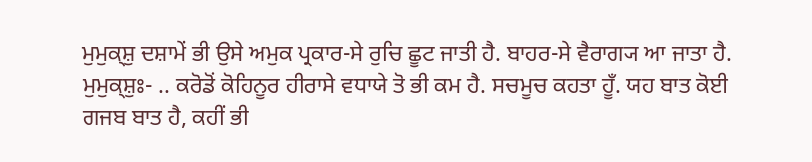ਮੁਮੁਕ੍ਸ਼ੁ ਦਸ਼ਾਮੇਂ ਭੀ ਉਸੇ ਅਮੁਕ ਪ੍ਰਕਾਰ-ਸੇ ਰੁਚਿ ਛੂਟ ਜਾਤੀ ਹੈ. ਬਾਹਰ-ਸੇ ਵੈਰਾਗ੍ਯ ਆ ਜਾਤਾ ਹੈ.
ਮੁਮੁਕ੍ਸ਼ੁਃ- .. ਕਰੋਡੋਂ ਕੋਹਿਨੂਰ ਹੀਰਾਸੇ ਵਧਾਯੇ ਤੋ ਭੀ ਕਮ ਹੈ. ਸਚਮੂਚ ਕਹਤਾ ਹੂਁ. ਯਹ ਬਾਤ ਕੋਈ ਗਜਬ ਬਾਤ ਹੈ, ਕਹੀਂ ਭੀ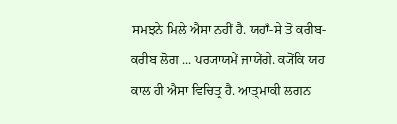ਸਮਝਨੇ ਮਿਲੇ ਐਸਾ ਨਹੀਂ ਹੈ. ਯਹਾਁ-ਸੇ ਤੋ ਕਰੀਬ- ਕਰੀਬ ਲੋਗ ... ਪਰ੍ਯਾਯਮੇਂ ਜਾਯੇਂਗੇ. ਕ੍ਯੋਂਕਿ ਯਹ ਕਾਲ ਹੀ ਐਸਾ ਵਿਚਿਤ੍ਰ ਹੈ. ਆਤ੍ਮਾਕੀ ਲਗਨ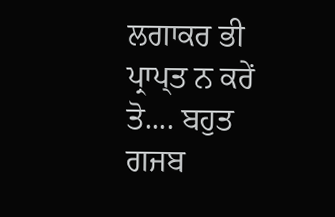ਲਗਾਕਰ ਭੀ ਪ੍ਰਾਪ੍ਤ ਨ ਕਰੇਂ ਤੋ.... ਬਹੁਤ ਗਜਬ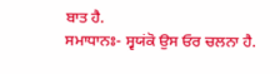ਬਾਤ ਹੈ.
ਸਮਾਧਾਨਃ- ਸ੍ਵਯਂਕੋ ਉਸ ਓਰ ਚਲਨਾ ਹੈ.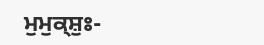ਮੁਮੁਕ੍ਸ਼ੁਃ-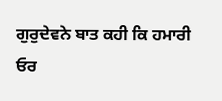ਗੁਰੁਦੇਵਨੇ ਬਾਤ ਕਹੀ ਕਿ ਹਮਾਰੀ ਓਰ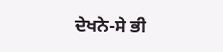ਦੇਖਨੇ-ਸੇ ਭੀ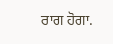ਰਾਗ ਹੋਗਾ.